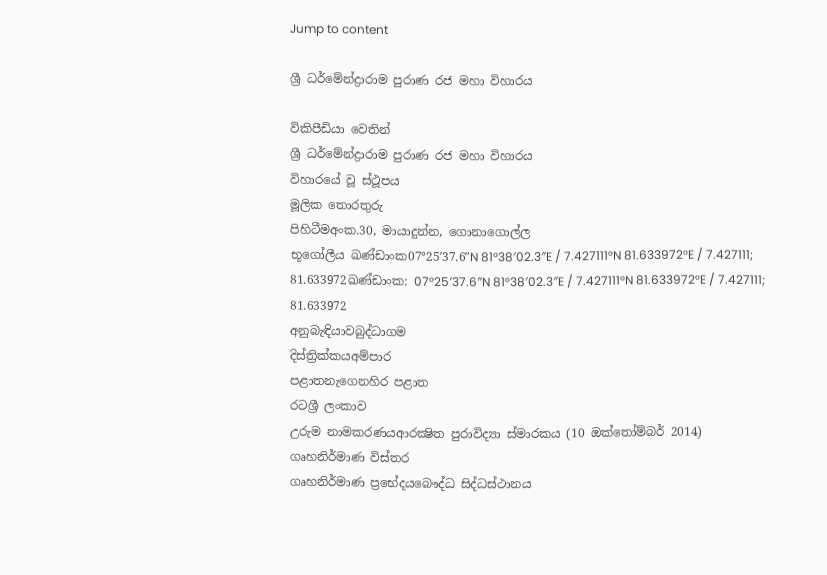Jump to content

ශ්‍රී ධර්මේන්ද්‍රාරාම පුරාණ රජ මහා විහාරය

විකිපීඩියා වෙතින්
ශ්‍රී ධර්මේන්ද්‍රාරාම පුරාණ රජ මහා විහාරය
විහාරයේ වූ ස්ථූපය
මූලික තොරතුරු
පිහිටීමඅංක.30, මායාදුන්න, ගොනාගොල්ල
භූගෝලීය ඛණ්ඩාංක07°25′37.6″N 81°38′02.3″E / 7.427111°N 81.633972°E / 7.427111; 81.633972ඛණ්ඩාංක: 07°25′37.6″N 81°38′02.3″E / 7.427111°N 81.633972°E / 7.427111; 81.633972
අනුබැඳියාවබුද්ධාගම
දිස්ත්‍රික්කයඅම්පාර
පළාතනැගෙනහිර පළාත
රටශ්‍රී ලංකාව
උරුම නාමකරණයආරක්‍ෂිත පුරාවිද්‍යා ස්මාරකය (10 ඔක්තෝම්බර් 2014)
ගෘහනිර්මාණ විස්තර
ගෘහනිර්මාණ ප්‍රභේදයබෞද්ධ සිද්ධස්ථානය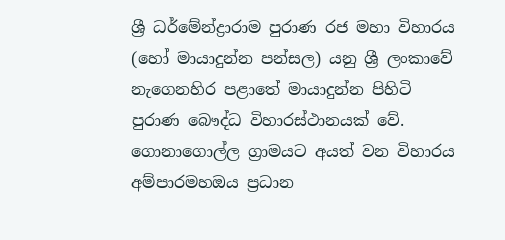ශ්‍රී ධර්මේන්ද්‍රාරාම පුරාණ රජ මහා විහාරය (හෝ මායාදුන්න පන්සල) යනු ශ්‍රී ලංකාවේ නැගෙනහිර පළාතේ මායාදුන්න පිහිටි පුරාණ බෞද්ධ විහාරස්ථානයක් වේ. ගොනාගොල්ල ග්‍රාමයට අයත් වන විහාරය අම්පාරමහඔය ප්‍රධාන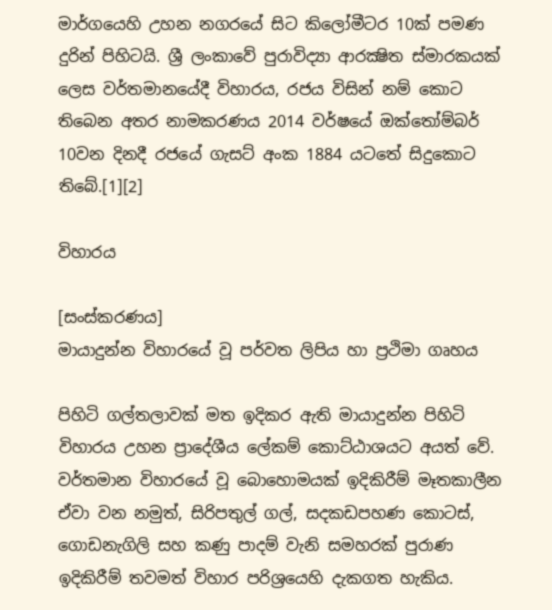මාර්ගයෙහි උහන නගරයේ සිට කිලෝමීටර 10ක් පමණ දුරින් පිහිටයි. ශ්‍රී ලංකාවේ පුරාවිද්‍යා ආරක්‍ෂිත ස්මාරකයක් ලෙස වර්තමානයේදී විහාරය, රජය විසින් නම් කොට තිබෙන අතර නාමකරණය 2014 වර්ෂයේ ඔක්තෝම්බර් 10වන දිනදී රජයේ ගැසට් අංක 1884 යටතේ සිදුකොට තිබේ.[1][2]

විහාරය

[සංස්කරණය]
මායාදුන්න විහාරයේ වූ පර්වත ලිපිය හා ප්‍රථිමා ගෘහය

පිහිටි ගල්තලාවක් මත ඉදිකර ඇති මායාදුන්න පිහිටි විහාරය උහන ප්‍රාදේශීය ලේකම් කොට්ඨාශයට අයත් වේ. වර්තමාන විහාරයේ වූ බොහොමයක් ඉදිකිරීම් මෑතකාලීන ඒවා වන නමුත්, සිරිපතුල් ගල්, සදකඩපහණ කොටස්, ගොඩනැගිලි සහ කණු පාදම් වැනි සමහරක් පුරාණ ඉදිකිරීම් තවමත් විහාර පරිශ්‍රයෙහි දැකගත හැකිය.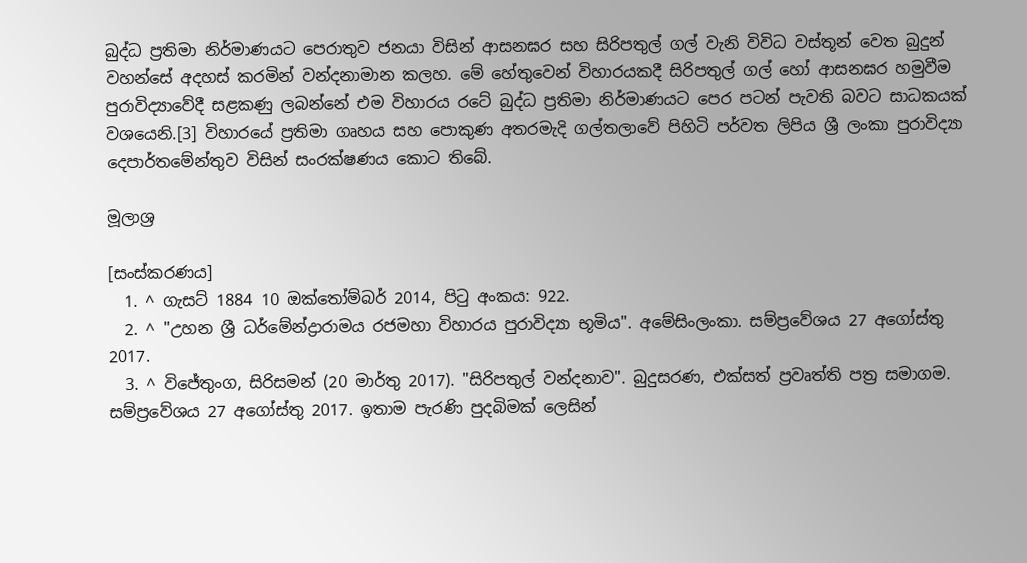බුද්ධ ප්‍රතිමා නිර්මාණයට පෙරාතුව ජනයා විසින් ආසනඝර සහ සිරිපතුල් ගල් වැනි විවිධ වස්තූන් වෙත බුදුන් වහන්සේ අදහස් කරමින් වන්දනාමාන කලහ. මේ හේතුවෙන් විහාරයකදී සිරිපතුල් ගල් හෝ ආසනඝර හමුවීම පුරාවිද්‍යාවේදී සළකණු ලබන්නේ එම විහාරය රටේ බුද්ධ ප්‍රතිමා නිර්මාණයට පෙර පටන් පැවති බවට සාධකයක් වශයෙනි.[3] විහාරයේ ප්‍රතිමා ගෘහය සහ පොකුණ අතරමැදි ගල්තලාවේ පිහිටි පර්වත ලිපිය ශ්‍රී ලංකා පුරාවිද්‍යා දෙපාර්තමේන්තුව විසින් සංරක්ෂණය කොට තිබේ.

මූලාශ්‍ර

[සංස්කරණය]
  1. ^ ගැසට් 1884 10 ඔක්තෝම්බර් 2014, පිටු අංකය: 922.
  2. ^ "උහන ශ්‍රී ධර්මේන්ද්‍රාරාමය රජමහා විහාරය පුරාවිද්‍යා භූමිය". අමේසිංලංකා. සම්ප්‍රවේශය 27 අගෝස්තු 2017.
  3. ^ විජේතුංග, සිරිසමන් (20 මාර්තු 2017). "සිරිපතුල් වන්දනාව". බුදුසරණ, එක්සත් ප්‍රවෘත්ති පත්‍ර සමාගම. සම්ප්‍රවේශය 27 අගෝස්තු 2017. ඉතාම පැරණි පුදබිමක් ලෙසින්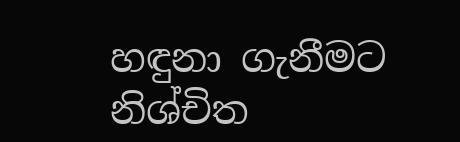හඳුනා ගැනීමට නිශ්චිත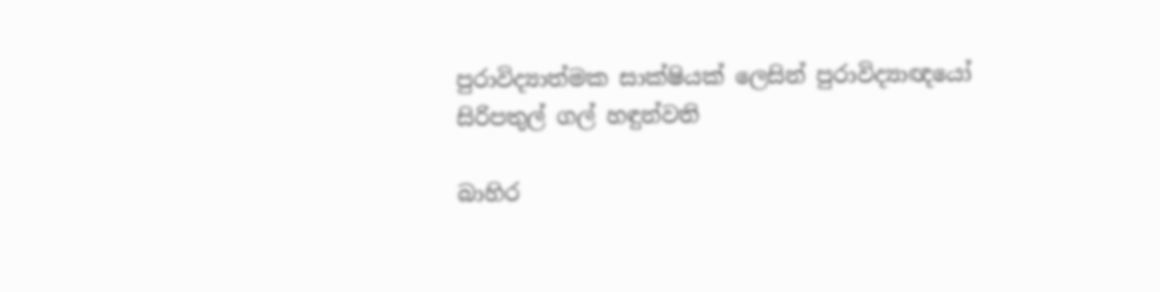පුරාවිද්‍යාත්මක සාක්ෂියක් ලෙසින් පුරාවිද්‍යාඥයෝ සිරිපතුල් ගල් හඳුන්වති

බාහිර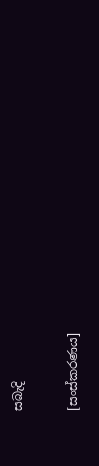සබැදි

[සංස්කරණය]